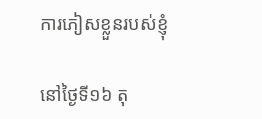ការភៀសខ្លួនរបស់ខ្ញុំ

នៅថ្ងៃទី១៦ តុ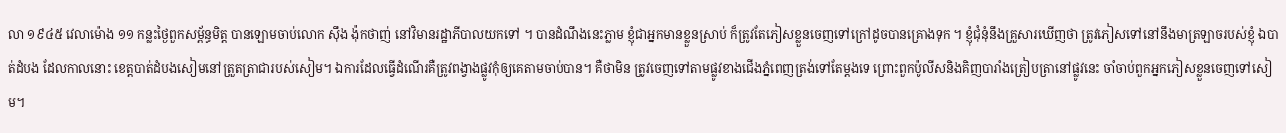លា ១៩៤៥ វេលាម៉ោង ១១ កន្លះថ្ងៃពួកសម្ព័ន្ធមិត្ត បានឡោមចាប់លោក ស៊ឹង ង៉ុកថាញ់ នៅវិមានរដ្ឋាភីបាលយកទៅ ។ បានដំណឹងនេះភ្លាម ខ្ញុំជាអ្នកមានខ្លួនស្រាប់ ក៏ត្រូវតែភៀសខ្លួនចេញទៅក្រៅដូចបានគ្រោងទុក ។ ខ្ញុំជុំនុំនឹងគ្រួសារឃើញថា ត្រូវភៀសទៅនៅនឹងមាត្រឡាចរបស់ខ្ញុំ ឯបាត់ដំបង ដែលកាលនោះ ខេត្តបាត់ដំបងសៀមនៅត្រួតត្រាជារបស់សៀម។ ឯការដែលធ្វើដំណើរគឺត្រូវពង្វាងផ្លូវកុំឲ្យគេតាមចាប់បាន។ គឺថាមិន ត្រូវចេញទៅតាមផ្លូវខាងជើងភ្នំពេញត្រង់ទៅតែម្តងទេ ព្រោះពួកប៉ូលីសនិងគិញបារាំងត្រៀបត្រានៅផ្លូវនេះ ចាំចាប់ពួកអ្នកភៀសខ្លួនចេញទៅសៀម។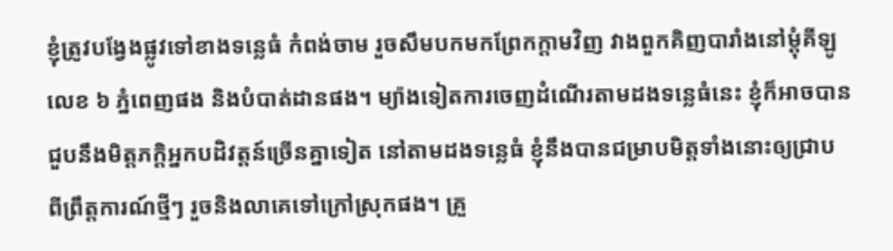ខ្ញុំត្រូវបង្វែងផ្លូវទៅខាងទន្លេធំ កំពង់ចាម រួចសឹមបកមកព្រែកក្តាមវិញ វាងពួកគិញបារាំងនៅម្តុំគីឡូលេខ ៦ ភ្នំពេញផង និងបំបាត់ដានផង។ ម្យ៉ាងទៀតការចេញដំណើរតាមដងទន្លេធំនេះ ខ្ញុំក៏អាចបានជួបនឹងមិត្តភក្តិអ្នកបដិវត្តន៍ច្រើនគ្នាទៀត នៅតាមដងទន្លេធំ ខ្ញុំនឹងបានជម្រាបមិត្តទាំងនោះឲ្យជ្រាប ពីព្រឹត្តការណ៍ថ្មីៗ រួចនិងលាគេទៅក្រៅស្រុកផង។ គ្រួ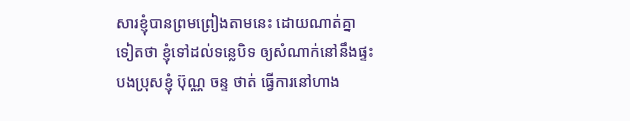សារខ្ញុំបានព្រមព្រៀងតាមនេះ ដោយណាត់គ្នាទៀតថា ខ្ញុំទៅដល់ទន្លេបិទ ឲ្យសំណាក់នៅនឹងផ្ទះបងប្រុសខ្ញុំ ប៊ុណ្ណ ចន្ទ ថាត់ ធ្វើការនៅហាង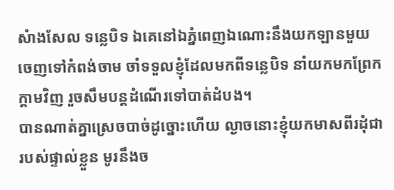សំាងសែល ទន្លេបិទ ឯគេនៅឯភ្នំពេញឯណោះនឹងយកឡានមួយចេញទៅកំពង់ចាម ចាំទទួលខ្ញុំដែលមកពីទន្លេបិទ នាំយកមកព្រែកក្តាមវិញ រួចសឹមបន្តដំណើរទៅបាត់ដំបង។
បានណាត់គ្នាស្រេចបាច់ដូច្នោះហើយ ល្ងាចនោះខ្ញុំយកមាសពីរដុំជារបស់ផ្ទាល់ខ្លួន មូរនឹងច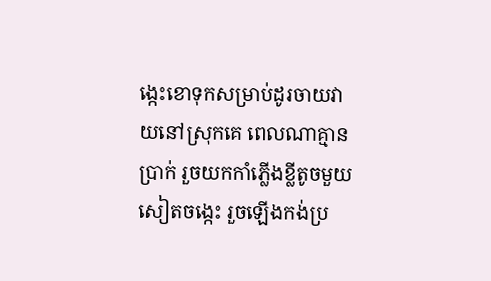ង្កេះខោទុកសម្រាប់ដូរចាយវាយនៅស្រុកគេ ពេលណាគ្មានប្រាក់ រួចយកកាំភ្លើងខ្លីតូចមួយសៀតចង្កេះ រួចឡើងកង់ប្រ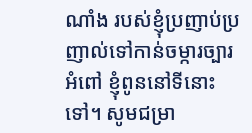ណាំង របស់ខ្ញុំប្រញាប់ប្រញាល់ទៅកាន់ចម្ការច្បារអំពៅ ខ្ញុំពូននៅទីនោះទៅ។ សូមជម្រា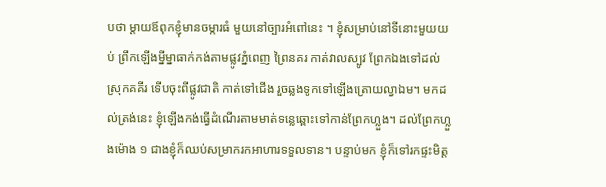បថា ម្តាយឪពុកខ្ញុំមានចម្ការធំ មួយនៅច្បារអំពៅនេះ ។ ខ្ញុំសម្រាប់នៅទីនោះមួយយប់ ព្រឹកឡើងម្នីម្នាធាក់កង់តាមផ្លូវភ្នំពេញ ព្រៃនគរ កាត់វាលស្បូវ ព្រែកឯងទៅដល់ស្រុកគគីរ ទើបចុះពីផ្លូវជាតិ កាត់ទៅជើង រួចឆ្លងទូកទៅឡើងត្រោយល្វាឯម។ មកដល់ត្រង់នេះ ខ្ញុំឡើងកង់ធ្វើដំណើរតាមមាត់ទន្លេឆ្ពោះទៅកាន់ព្រែកហ្លួង។ ដល់ព្រែកហ្លួងម៉ោង ១ ជាងខ្ញុំក៏ឈប់សម្រាករកអាហារទទួលទាន។ បន្ទាប់មក ខ្ញុំក៏ទៅរកផ្ទះមិត្ត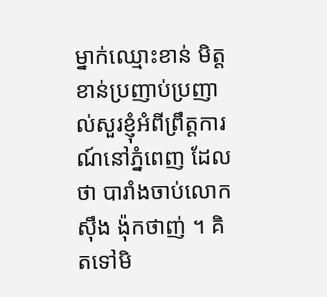ម្នាក់ឈ្មោះខាន់ មិត្តខាន់ប្រញាប់ប្រញាល់សួរខ្ញុំអំពីព្រឹត្តការណ៍នៅភ្នំពេញ ដែលថា បារាំងចាប់លោក ស៊ឹង ង៉ុកថាញ់ ។ គិតទៅមិ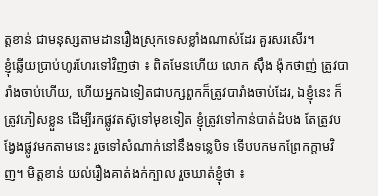ត្តខាន់ ជាមនុស្សតាមដានរឿងស្រុកទេសខ្លាំងណាស់ដែរ គួរសរសើរ។
ខ្ញុំឆ្លើយប្រាប់ហូរហែរទៅវិញថា ៖ ពិតមែនហើយ លោក ស៊ឹង ង៉ុកថាញ់ ត្រូវបារាំងចាប់ហើយ, ហើយអ្នកឯទៀតជាបក្សពួកក៏ត្រូវបារាំងចាប់ដែរ, ឯខ្ញុំនេះ ក៏ត្រូវភៀសខ្លួន ដើម្បីរកផ្លូវតស៊ូទៅមុខទៀត ខ្ញុំត្រូវទៅកាន់បាត់ដំបង តែត្រូវបង្វែងផ្លូវមកតាមនេះ រួចទៅសំណាក់នៅនឹងទន្លេបិទ ទើបបកមកព្រែកក្តាមវិញ។ មិត្តខាន់ យល់រឿងគាត់ងក់ក្បាល រួចឃាត់ខ្ញុំថា ៖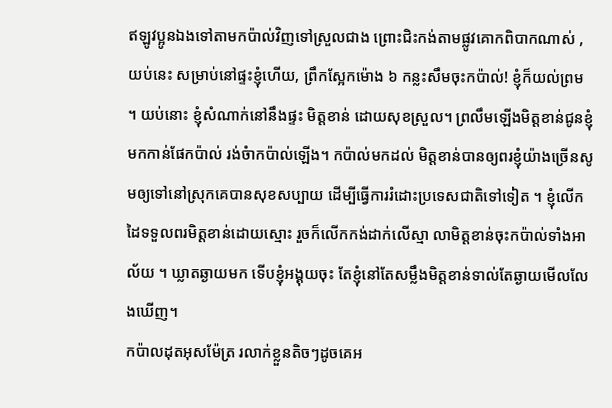ឥឡូវប្អូនឯងទៅតាមកប៉ាល់វិញទៅស្រួលជាង ព្រោះជិះកង់តាមផ្លូវគោកពិបាកណាស់ , យប់នេះ សម្រាប់នៅផ្ទះខ្ញុំហើយ, ព្រឹកស្អែកម៉ោង ៦ កន្លះសឹមចុះកប៉ាល់! ខ្ញុំក៏យល់ព្រម ។ យប់នោះ ខ្ញុំសំណាក់នៅនឹងផ្ទះ មិត្តខាន់ ដោយសុខស្រួល។ ព្រលឹមឡើងមិត្តខាន់ជូនខ្ញុំមកកាន់ផែកប៉ាល់ រង់ចំាកប៉ាល់ឡើង។ កប៉ាល់មកដល់ មិត្តខាន់បានឲ្យពរខ្ញុំយ៉ាងច្រើនសូមឲ្យទៅនៅស្រុកគេបានសុខសប្បាយ ដើម្បីធ្វើការរំដោះប្រទេសជាតិទៅទៀត ។ ខ្ញុំលើកដៃទទួលពរមិត្តខាន់ដោយស្មោះ រួចក៏លើកកង់ដាក់លើស្មា លាមិត្តខាន់ចុះកប៉ាល់ទាំងអាល័យ ។ ឃ្លាតឆ្ងាយមក ទើបខ្ញុំអង្គុយចុះ តែខ្ញុំនៅតែសម្លឹងមិត្តខាន់ទាល់តែឆ្ងាយមើលលែងឃើញ។
កប៉ាលដុតអុសម៉ែត្រ រលាក់ខ្លួនតិចៗដូចគេអ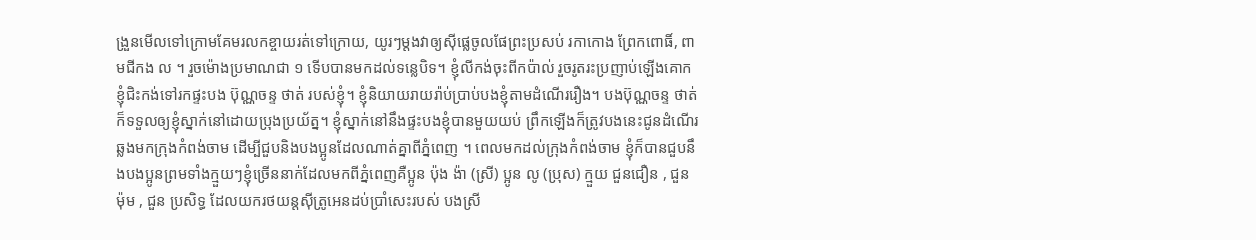ង្រួនមើលទៅក្រោមគែមរលកខ្ចាយរត់ទៅក្រោយ, យូរៗម្តងវាឲ្យស៊ីផ្លេចូលផែព្រះប្រសប់ រកាកោង ព្រែកពោធិ៍, ពាមជីកង ល ។ រួចម៉ោងប្រមាណជា ១ ទើបបានមកដល់ទន្លេបិទ។ ខ្ញុំលីកង់ចុះពីកប៉ាល់ រួចរូតរះប្រញាប់ឡើងគោក ខ្ញុំជិះកង់ទៅរកផ្ទះបង ប៊ុណ្ណចន្ទ ថាត់ របស់ខ្ញុំ។ ខ្ញុំនិយាយរាយរ៉ាប់ប្រាប់បងខ្ញុំតាមដំណើររឿង។ បងប៊ុណ្ណចន្ទ ថាត់ ក៏ទទួលឲ្យខ្ញុំស្នាក់នៅដោយប្រុងប្រយ័ត្ន។ ខ្ញុំស្នាក់នៅនឹងផ្ទះបងខ្ញុំបានមួយយប់ ព្រឹកឡើងក៏ត្រូវបងនេះជូនដំណើរឆ្លងមកក្រុងកំពង់ចាម ដើម្បីជួបនិងបងប្អូនដែលណាត់គ្នាពីភ្នំពេញ ។ ពេលមកដល់ក្រុងកំពង់ចាម ខ្ញុំក៏បានជួបនឹងបងប្អូនព្រមទាំងក្មួយៗខ្ញុំច្រើននាក់ដែលមកពីភ្នំពេញគឺប្អូន ប៉ុង ង៉ា (ស្រី) ប្អូន លូ (ប្រុស) ក្មួយ ជួនជឿន , ជួន ម៉ុម , ជួន ប្រសិទ្ធ ដែលយករថយន្តស៊ីត្រូអេនដប់ប្រាំសេះរបស់ បងស្រី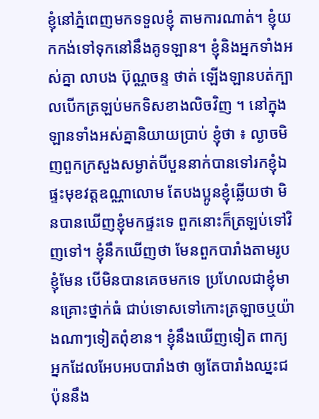ខ្ញុំនៅភ្នំពេញមកទទួលខ្ញុំ តាមការណាត់។ ខ្ញុំយកកង់ទៅទុកនៅនឹងគូទឡាន។ ខ្ញុំនិងអ្នកទាំងអស់គ្នា លាបង ប៊ុណ្ណចន្ទ ថាត់ ឡើងឡានបត់ក្បាលបើកត្រឡប់មកទិសខាងលិចវិញ ។ នៅក្នុងឡានទាំងអស់គ្នានិយាយប្រាប់ ខ្ញុំថា ៖ ល្ងាចមិញពួកក្រសួងសម្ងាត់បីបួននាក់បានទៅរកខ្ញុំឯផ្ទះមុខវត្តឧណ្ណាលោម តែបងប្អូនខ្ញុំឆ្លើយថា មិនបានឃើញខ្ញុំមកផ្ទះទេ ពួកនោះក៏ត្រឡប់ទៅវិញទៅ។ ខ្ញុំនឹកឃើញថា មែនពួកបារាំងតាមរូបខ្ញុំមែន បើមិនបានគេចមកទេ ប្រហែលជាខ្ញុំមានគ្រោះថ្នាក់ធំ ជាប់ទោសទៅកោះត្រឡាចឬយ៉ាងណាៗទៀតពុំខាន។ ខ្ញុំនឹងឃើញទៀត ពាក្យអ្នកដែលអែបអបបារាំងថា ឲ្យតែបារាំងឈ្នះជប៉ុននឹង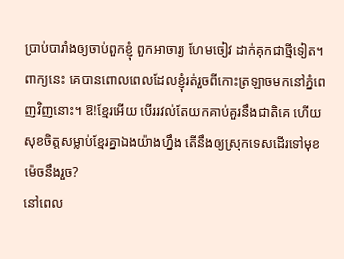ប្រាប់បារាំងឲ្យចាប់ពួកខ្ញុំ ពួកអាចារ្យ ហែមចៀវ ដាក់គុកជាថ្មីទៀត។ ពាក្យនេះ គេបានពោលពេលដែលខ្ញុំរត់រួចពីកោះត្រឡាចមកនៅភ្នំពេញវិញនោះ។ ឱ!ខ្មែរអើយ បើររវល់តែយកគាប់គួរនឹងជាតិគេ ហើយសុខចិត្តសម្លាប់ខ្មែរគ្នាឯងយ៉ាងហ្នឹង តើនឹងឲ្យស្រុកទេសដើរទៅមុខម៉េចនឹងរួច?
នៅពេល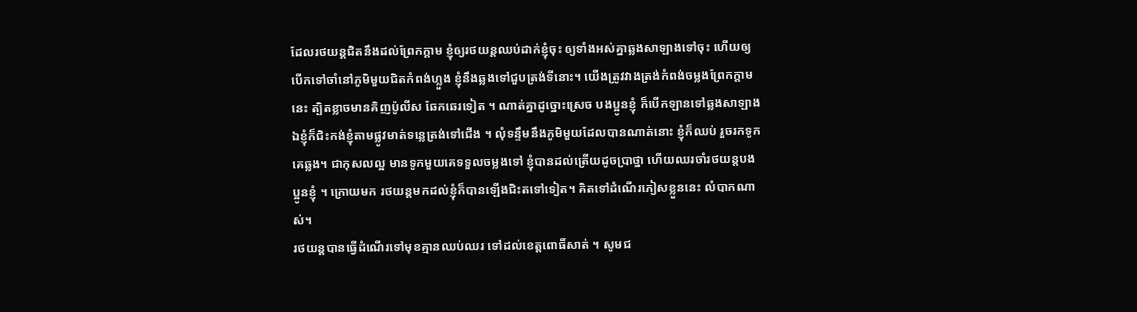ដែលរថយន្តជិតនឹងដល់ព្រែកក្តាម ខ្ញុំឲ្យរថយន្តឈប់ដាក់ខ្ញុំចុះ ឲ្យទាំងអស់គ្នាឆ្លងសាឡាងទៅចុះ ហើយឲ្យបើកទៅចាំនៅភូមិមួយជិតកំពង់ហ្លួង ខ្ញុំនឹងឆ្លងទៅជួបត្រង់ទីនោះ។ យើងត្រូវវាងត្រង់កំពង់ចម្លងព្រែកក្តាមនេះ ត្បិតខ្លាចមានគិញប៉ូលីស ឆែកឆេរទៀត ។ ណាត់គ្នាដូច្នោះស្រេច បងប្អូនខ្ញុំ ក៏បើកឡានទៅឆ្លងសាឡាងឯខ្ញុំក៏ជិះកង់ខ្ញុំតាមផ្លូវមាត់ទន្លេត្រង់ទៅជើង ។ លុំទន្ទឹមនឹងភូមិមួយដែលបានណាត់នោះ ខ្ញុំក៏ឈប់ រួចរកទូកគេឆ្លង។ ជាកុសលល្អ មានទូកមួយគេទទួលចម្លងទៅ ខ្ញុំបានដល់ត្រើយដូចប្រាថ្នា ហើយឈរចាំរថយន្តបងប្អូនខ្ញុំ ។ ក្រោយមក រថយន្តមកដល់ខ្ញុំក៏បានឡើងជិះតទៅទៀត។ គិតទៅដំណើរភៀសខ្លួននេះ លំបាកណាស់។
រថយន្តបានធ្វើដំណើរទៅមុខគ្មានឈប់ឈរ ទៅដល់ខេត្តពោធិ៍សាត់ ។ សូមជ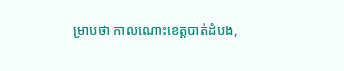ម្រាបថា កាលណោះខេត្តបាត់ដំបង,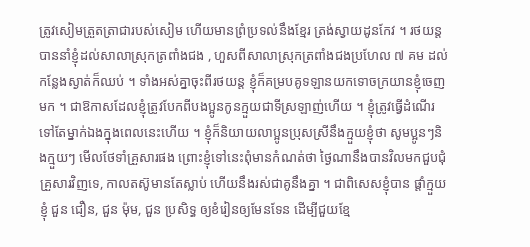ត្រូវសៀមត្រួតត្រាជារបស់សៀម ហើយមានព្រំប្រទល់នឹងខ្មែរ ត្រង់ស្វាយដូនកែវ ។ រថយន្តបាននាំខ្ញុំដល់សាលាស្រុកត្រពាំងជង , ហួសពីសាលាស្រុកត្រពាំងជងប្រហែល ៧ គម ដល់កន្លែងស្ងាត់ក៏ឈប់ ។ ទាំងអស់គ្នាចុះពីរថយន្ត ខ្ញុំក៏គម្របគូទឡានយកទោចក្រយានខ្ញុំចេញមក ។ ជាឱកាសដែលខ្ញុំត្រូវបែកពីបងប្អូនកូនក្មួយជាទីស្រឡាញ់ហើយ ។ ខ្ញុំត្រូវធ្វើដំណើរទៅតែម្នាក់ឯងក្នុងពេលនេះហើយ ។ ខ្ញុំក៏និយាយលាប្អូនប្រុសស្រីនឹងក្មួយខ្ញុំថា សូមប្អូនៗនិងក្មួយៗ មើលថែទាំគ្រួសារផង ព្រោះខ្ញុំទៅនេះពុំមានកំណត់ថា ថ្ងៃណានឹងបានវិលមកជួបជុំគ្រួសារវិញទេ, កាលតស៊ូមានតែស្លាប់ ហើយនឹងរស់ជាគូនឹងគ្នា ។ ជាពិសេសខ្ញុំបាន ផ្តាំក្មួយខ្ញុំ ជួន ជឿន, ជួន ម៉ុម, ជួន ប្រសិទ្ធ ឲ្យខំរៀនឲ្យមែនទែន ដើម្បីជួយខ្មែ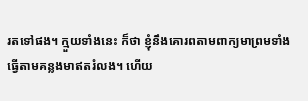រតទៅផង។ ក្មួយទាំងនេះ ក៏ថា ខ្ញុំនឹងគោរពតាមពាក្យមាព្រមទាំងធ្វើតាមគន្លងមាឥតរំលង។ ហើយ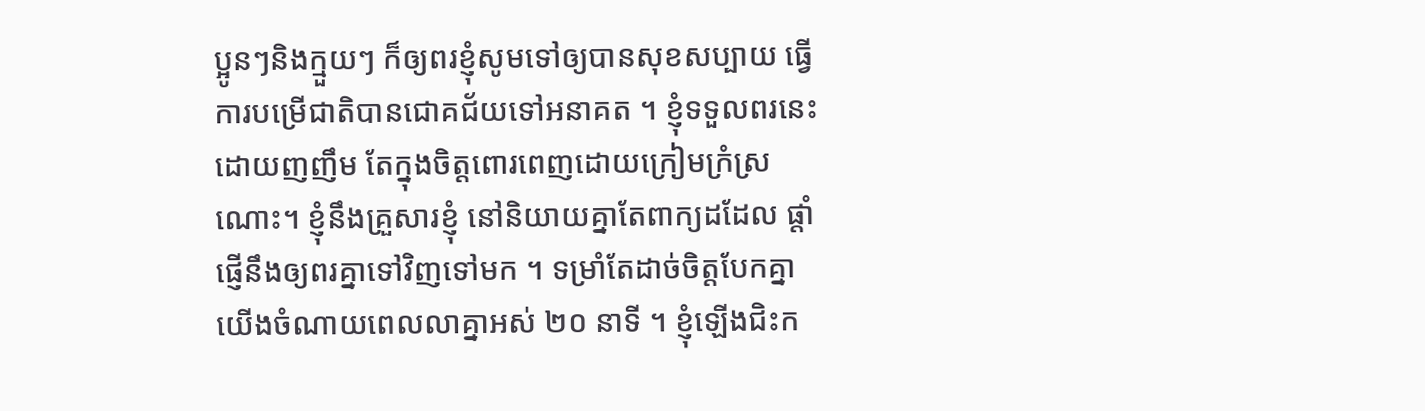ប្អូនៗនិងក្មួយៗ ក៏ឲ្យពរខ្ញុំសូមទៅឲ្យបានសុខសប្បាយ ធ្វើការបម្រើជាតិបានជោគជ័យទៅអនាគត ។ ខ្ញុំទទួលពរនេះ ដោយញញឹម តែក្នុងចិត្តពោរពេញដោយក្រៀមក្រំស្រណោះ។ ខ្ញុំនឹងគ្រួសារខ្ញុំ នៅនិយាយគ្នាតែពាក្យដដែល ផ្តាំផ្ញើនឹងឲ្យពរគ្នាទៅវិញទៅមក ។ ទម្រាំតែដាច់ចិត្តបែកគ្នា យើងចំណាយពេលលាគ្នាអស់ ២០ នាទី ។ ខ្ញុំឡើងជិះក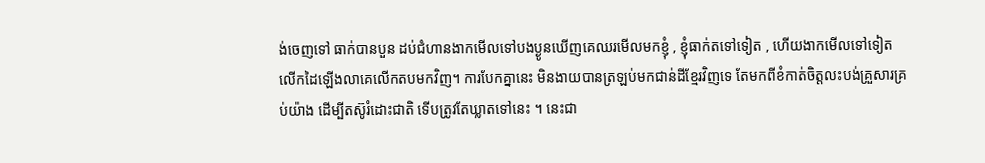ង់ចេញទៅ ធាក់បានបួន ដប់ជំហានងាកមើលទៅបងប្ងូនឃើញគេឈរមើលមកខ្ញុំ , ខ្ញុំធាក់តទៅទៀត , ហើយងាកមើលទៅទៀត លើកដៃឡើងលាគេលើកតបមកវិញ។ ការបែកគ្នានេះ មិនងាយបានត្រឡប់មកជាន់ដីខ្មែរវិញទេ តែមកពីខំកាត់ចិត្តលះបង់គ្រួសារគ្រប់យ៉ាង ដើម្បីតស៊ូរំដោះជាតិ ទើបត្រូវតែឃ្លាតទៅនេះ ។ នេះជា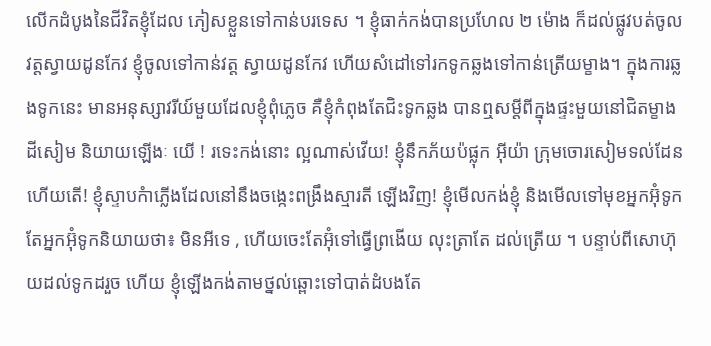លើកដំបូងនៃជីវិតខ្ញុំដែល ភៀសខ្លួនទៅកាន់បរទេស ។ ខ្ញុំធាក់កង់បានប្រហែល ២ ម៉ោង ក៏ដល់ផ្លូវបត់ចូលវត្តស្វាយដូនកែវ ខ្ញុំចូលទៅកាន់វត្ត ស្វាយដូនកែវ ហើយសំដៅទៅរកទូកឆ្លងទៅកាន់ត្រើយម្ខាង។ ក្នុងការឆ្លងទូកនេះ មានអនុស្សាវរីយ៍មួយដែលខ្ញុំពុំភ្លេច គឺខ្ញុំកំពុងតែជិះទូកឆ្លង បានឮសម្តីពីក្នុងផ្ទះមួយនៅជិតម្ខាងដីសៀម និយាយឡើងៈ យើ ! រទេះកង់នោះ ល្អណាស់វើយ! ខ្ញុំនឹកភ័យប៉ផ្លុក អ៊ីយ៉ា ក្រុមចោរសៀមទល់ដែនហើយតើ! ខ្ញុំស្ទាបកំាភ្លើងដែលនៅនឹងចង្កេះពង្រឹងស្មារតី ឡើងវិញ! ខ្ញុំមើលកង់ខ្ញុំ និងមើលទៅមុខអ្នកអ៊ុំទូក តែអ្នកអ៊ុំទូកនិយាយថា៖ មិនអីទេ , ហើយចេះតែអ៊ុំទៅធ្វើព្រងើយ លុះត្រាតែ ដល់ត្រើយ ។ បន្ទាប់ពីសោហ៊ុយដល់ទូកដរួច ហើយ ខ្ញុំឡើងកង់តាមថ្នល់ឆ្ពោះទៅបាត់ដំបងតែ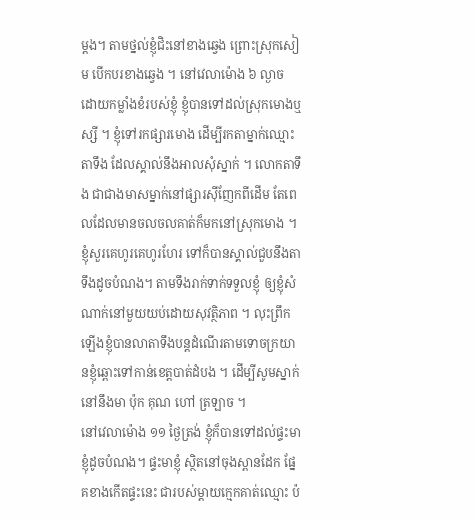ម្តង។ តាមថ្នល់ខ្ញុំជិះនៅខាងឆ្វេង ព្រោះស្រុកសៀម បើកបរខាងឆ្វេង ។ នៅវេលាម៉ោង ៦ ល្ងាច ដោយកម្លាំងខំរបស់ខ្ញុំ ខ្ញុំបានទៅដល់ស្រុកមោងឬស្សី ។ ខ្ញុំទៅរកផ្សារមោង ដើម្បីរកតាម្នាក់ឈ្មោះតាទឹង ដែលស្គាល់នឹងអាលសុំស្នាក់ ។ លោកតាទឹង ជាជាងមាសម្នាក់នៅផ្សារស៊ីញែកពីដើម តែពេលដែលមានចលចលគាត់ក៏មកនៅស្រុកមោង ។ ខ្ញុំសួរគេហូរគេហូរហែរ ទៅក៏បានស្គាល់ជួបនឹងតាទឹងដូចបំណង។ តាមទឹងរាក់ទាក់ទទួលខ្ញុំ ឲ្យខ្ញុំសំណាក់នៅមួយយប់ដោយសុវត្ថិភាព ។ លុះព្រឹកឡើងខ្ញុំបានលាតាទឹងបន្តដំណើរតាមទោចក្រយានខ្ញុំឆ្ពោះទៅកាន់ខេត្តបាត់ដំបង ។ ដើម្បីសូមស្នាក់នៅនឹងមា ប៉ុក គុណ ហៅ ត្រឡាច ។
នៅវេលាម៉ោង ១១ ថ្ងៃត្រង់ ខ្ញុំក៏បានទៅដល់ផ្ទះមាខ្ញុំដូចបំណង។ ផ្ទះមាខ្ញុំ ស្ថិតនៅចុងស្ពានដែក ផ្នែគខាងកើតផ្ទះនេះ ជារបស់ម្តាយក្មេកគាត់ឈ្មោះ ប៉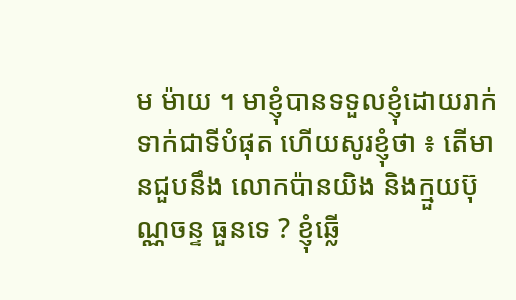ម ម៉ាយ ។ មាខ្ញុំបានទទួលខ្ញុំដោយរាក់ទាក់ជាទីបំផុត ហើយសូរខ្ញុំថា ៖ តើមានជួបនឹង លោកប៉ានយិង និងក្មួយប៊ុណ្ណចន្ទ ធួនទេ ? ខ្ញុំឆ្លើ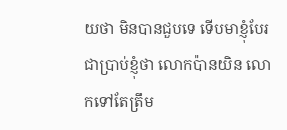យថា មិនបានជួបទេ ទើបមាខ្ញុំបែរជាប្រាប់ខ្ញុំថា លោកប៉ានយិន លោកទៅតែត្រឹម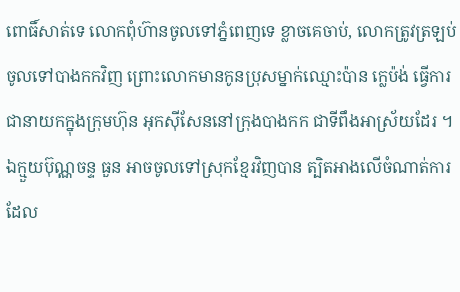ពោធិ៍សាត់ទេ លោកពុំហ៊ានចូលទៅភ្នំពេញទេ ខ្លាចគេចាប់, លោកត្រូវត្រឡប់ចូលទៅបាងកកវិញ ព្រោះលោកមានកូនប្រុសម្នាក់ឈ្មោះប៉ាន ក្លេប៉ង់ ធ្វើការជានាយកក្នុងក្រុមហ៊ុន អុកស៊ីសែននៅក្រុងបាងកក ជាទីពឹងអាស្រ័យដែរ ។ ឯក្មួយប៊ុណ្ណចន្ទ ធួន អាចចូលទៅស្រុកខ្មែរវិញបាន ត្បិតអាងលើចំណាត់ការ ដែល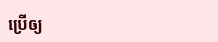ប្រើឲ្យ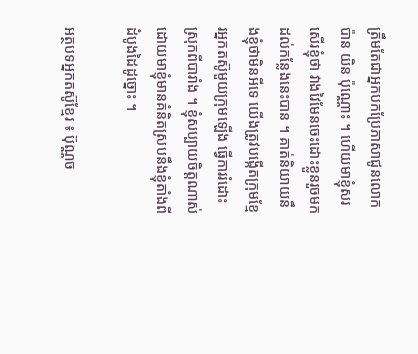ត្រឹមតែជាអ្នកបកប្រែភាសាជូនលោកប៉ាន យិន ប៉ុណ្ណោះ ។ ហើយមាខ្ញុំសរសើរខ្ញុំថា វាងវៃមែនចេះដោះខ្លួនរួចមកដល់កន្លែងនេះបាន ។ គាត់និយាយនឹងខ្ញុំថាមិនអីទេ យើងត្រូវបង្កើតក្រុមខ្មែរអ្នកតស៊ូមួយក្រុមឡើង ធ្វើការរំដោះស្រុកពីបារាំង ។ ខ្ញុំសប្បាយចិត្តណាស់ ដោយមាខ្ញុំមានគំនិតស្របនឹងខ្ញុំតាំងពីដំបូងដៃដូច្នោះ ។

អត្ថបទអ្នកតស៊ូខ្មែរ ៖ ប៊ុណ្ណច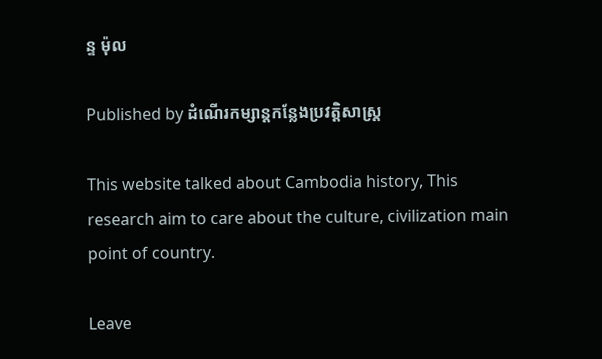ន្ទ ម៉ុល

Published by ដំណើរកម្សាន្តកន្លែងប្រវត្តិសាស្រ្ត

This website talked about Cambodia history, This research aim to care about the culture, civilization main point of country.

Leave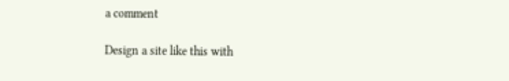a comment

Design a site like this with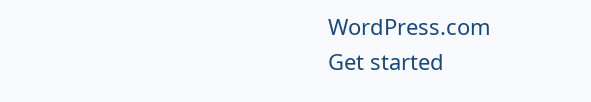WordPress.com
Get started